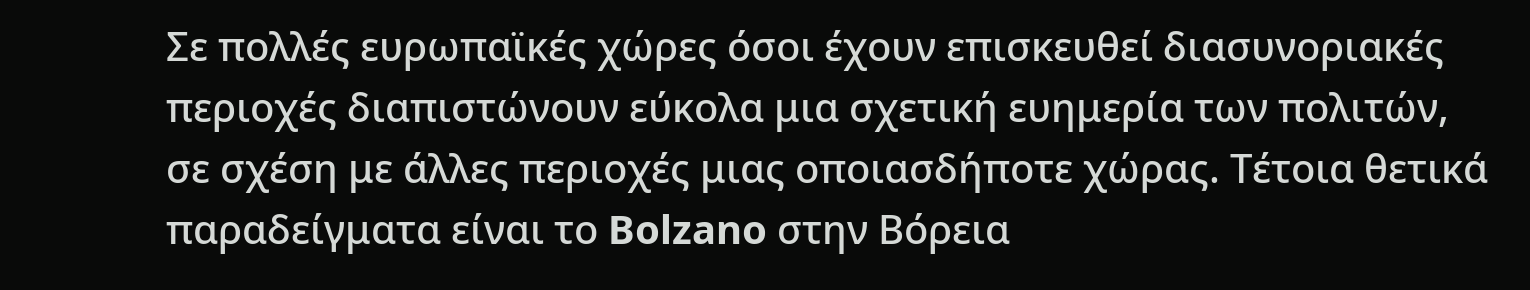Σε πολλές ευρωπαϊκές χώρες όσοι έχουν επισκευθεί διασυνοριακές περιοχές διαπιστώνουν εύκολα μια σχετική ευημερία των πολιτών, σε σχέση με άλλες περιοχές μιας οποιασδήποτε χώρας. Τέτοια θετικά παραδείγματα είναι το Bolzano στην Βόρεια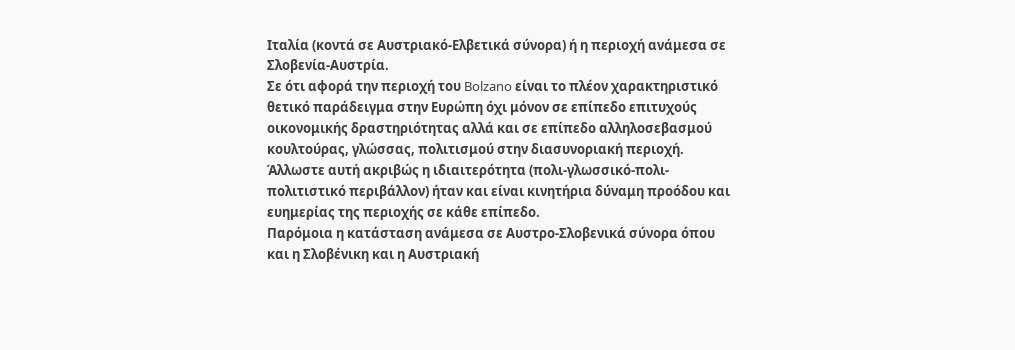Ιταλία (κοντά σε Αυστριακό-Ελβετικά σύνορα) ή η περιοχή ανάμεσα σε Σλοβενία-Αυστρία.
Σε ότι αφορά την περιοχή του Bolzano είναι το πλέον χαρακτηριστικό θετικό παράδειγμα στην Ευρώπη όχι μόνον σε επίπεδο επιτυχούς οικονομικής δραστηριότητας αλλά και σε επίπεδο αλληλοσεβασμού κουλτούρας, γλώσσας, πολιτισμού στην διασυνοριακή περιοχή. Άλλωστε αυτή ακριβώς η ιδιαιτερότητα (πολι-γλωσσικό-πολι-πολιτιστικό περιβάλλον) ήταν και είναι κινητήρια δύναμη προόδου και ευημερίας της περιοχής σε κάθε επίπεδο.
Παρόμοια η κατάσταση ανάμεσα σε Αυστρο-Σλοβενικά σύνορα όπου και η Σλοβένικη και η Αυστριακή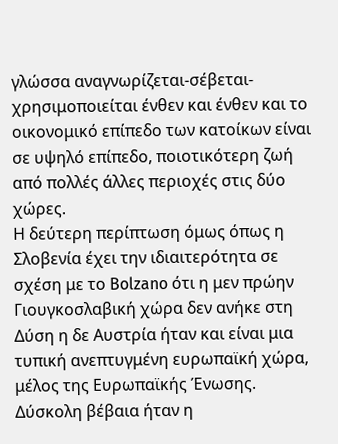γλώσσα αναγνωρίζεται-σέβεται-χρησιμοποιείται ένθεν και ένθεν και το οικονομικό επίπεδο των κατοίκων είναι σε υψηλό επίπεδο, ποιοτικότερη ζωή από πολλές άλλες περιοχές στις δύο χώρες.
Η δεύτερη περίπτωση όμως όπως η Σλοβενία έχει την ιδιαιτερότητα σε σχέση με το Bolzano ότι η μεν πρώην Γιουγκοσλαβική χώρα δεν ανήκε στη Δύση η δε Αυστρία ήταν και είναι μια τυπική ανεπτυγμένη ευρωπαϊκή χώρα, μέλος της Ευρωπαϊκής Ένωσης. Δύσκολη βέβαια ήταν η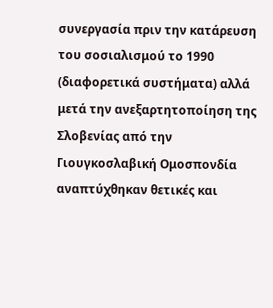συνεργασία πριν την κατάρευση του σοσιαλισμού το 1990 (διαφορετικά συστήματα) αλλά μετά την ανεξαρτητοποίηση της Σλοβενίας από την Γιουγκοσλαβική Ομοσπονδία αναπτύχθηκαν θετικές και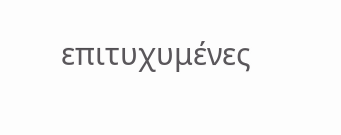επιτυχυμένες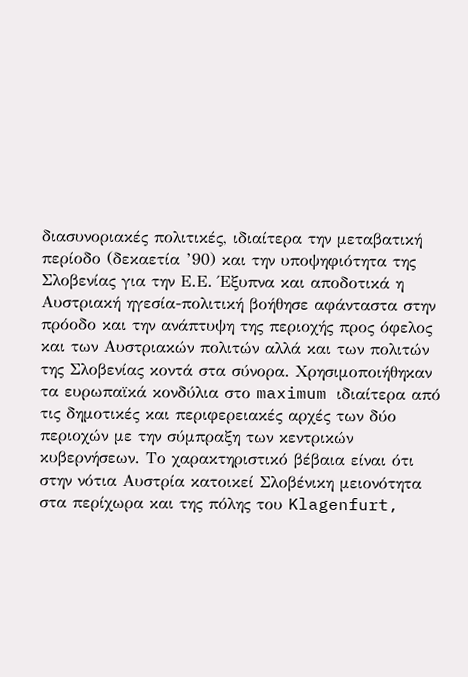διασυνοριακές πολιτικές, ιδιαίτερα την μεταβατική περίοδο (δεκαετία ’90) και την υποψηφιότητα της Σλοβενίας για την Ε.Ε. Έξυπνα και αποδοτικά η Αυστριακή ηγεσία-πολιτική βοήθησε αφάνταστα στην πρόοδο και την ανάπτυψη της περιοχής προς όφελος και των Αυστριακών πολιτών αλλά και των πολιτών της Σλοβενίας κοντά στα σύνορα. Χρησιμοποιήθηκαν τα ευρωπαϊκά κονδύλια στο maximum ιδιαίτερα από τις δημοτικές και περιφερειακές αρχές των δύο περιοχών με την σύμπραξη των κεντρικών κυβερνήσεων. Το χαρακτηριστικό βέβαια είναι ότι στην νότια Αυστρία κατοικεί Σλοβένικη μειονότητα στα περίχωρα και της πόλης του Klagenfurt,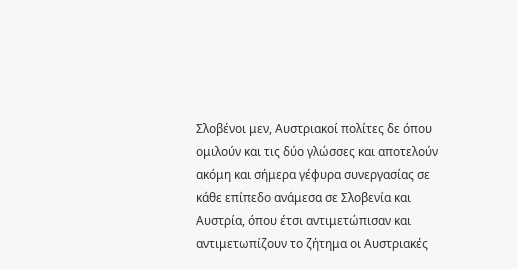Σλοβένοι μεν, Αυστριακοί πολίτες δε όπου ομιλούν και τις δύο γλώσσες και αποτελούν ακόμη και σήμερα γέφυρα συνεργασίας σε κάθε επίπεδο ανάμεσα σε Σλοβενία και Αυστρία, όπου έτσι αντιμετώπισαν και αντιμετωπίζουν το ζήτημα οι Αυστριακές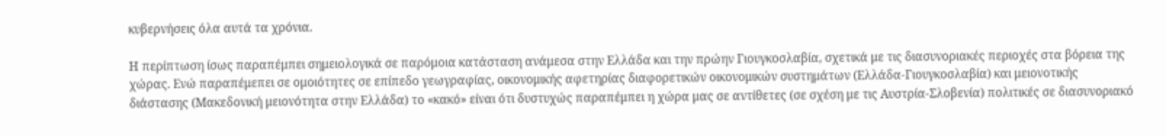κυβερνήσεις όλα αυτά τα χρόνια.

Η περίπτωση ίσως παραπέμπει σημειολογικά σε παρόμοια κατάσταση ανάμεσα στην Ελλάδα και την πρώην Γιουγκοσλαβία, σχετικά με τις διασυνοριακές περιοχές στα βόρεια της χώρας. Ενώ παραπέμεπει σε ομοιότητες σε επίπεδο γεωγραφίας, οικονομικής αφετηρίας διαφορετικών οικονομικών συστημάτων (Ελλάδα-Γιουγκοσλαβία) και μειονοτικής διάστασης (Μακεδονική μειονότητα στην Ελλάδα) το «κακό» είναι ότι δυστυχώς παραπέμπει η χώρα μας σε αντίθετες (σε σχέση με τις Αυστρία-Σλοβενία) πολιτικές σε διασυνοριακό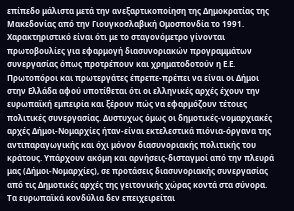επίπεδο μάλιστα μετά την ανεξαρτικοποίηση της Δημοκρατίας της Μακεδονίας από την Γιουγκοσλαβική Ομοσπονδία το 1991.
Χαρακτηριστικό είναι ότι με το σταγονόμετρο γίνονται πρωτοβουλίες για εφαρμογή διασυνοριακών προγραμμάτων συνεργασίας όπως προτρέπουν και χρηματοδοτούν η Ε.Ε. Πρωτοπόροι και πρωτεργάτες έπρεπε-πρέπει να είναι οι Δήμοι στην Ελλάδα αφού υποτίθεται ότι οι ελληνικές αρχές έχουν την ευρωπαϊκή εμπειρία και ξέρουν πώς να εφαρμόζουν τέτοιες πολιτικές συνεργασίας. Δυστυχως όμως οι δημοτικές-νομαρχιακές αρχές Δήμοι-Νομαρχίες ήταν-είναι εκτελεστικά πιόνια-όργανα της αντιπαραγωγικής και όχι μόνον διασυνοριακής πολιτικής του κράτους. Υπάρχουν ακόμη και αρνήσεις-δισταγμοί από την πλευρά μας (Δήμοι-Νομαρχίες), σε προτάσεις διασυνοριακής συνεργασίας από τις Δημοτικές αρχές της γειτονικής χώρας κοντά στα σύνορα. Τα ευρωπαϊκά κονδύλια δεν επειχειρείται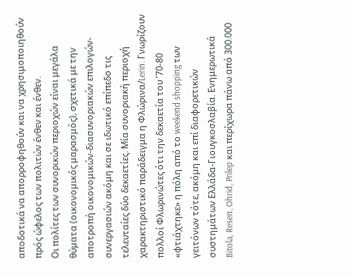αποδοτικά να απορροφηθούν και να χρησιμοποιηθούν πρός ώφελος των πολιτών ένθεν και ένθεν.
Οι πολίτες των συνορικών περιοχών είναι μεγάλα θύματα (οικονομικός μαρασμός), σχετικά με την αποτροπή οικονομικών-διασυνοριακών επιλογών-συνεργασιών ακόμη και σε ιδωτικό επίπεδο τις τελευταίες δύο δεκαετίες. Μία συνοριακή περιοχή χαρακτηριστικό παράδειγμα η Φλώρινα/Lerin. Γνωρίζουν πολλοί Φλωρινώτες ότι την δεκαετία του ’70-80 «φτιάχτηκε» η πόλη από το weekend shopping των γειτόνων τότε, ακόμη και επί διαφορετικών συστημάτων Ελλάδα-Γιουγκοσλαβία. Ενημερωτικά Bitola, Resen, Ohrid, Prilep και περίχωρα πάνω από 300.000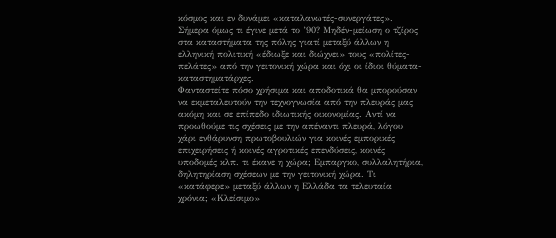κόσμος και εν δυνάμει «καταλανωτές-συνεργάτες». Σήμερα όμως τι έγινε μετά το ’90? Μηδέν-μείωση ο τζίρος στα καταστήματα της πόλης γιατί μεταξύ άλλων η ελληνική πολιτική «έδιωξε και διώχνει» τους «πολίτες-πελάτες» από την γειτονική χώρα και όχι οι ίδιοι θύματα-καταστηματάρχες.
Φανταστείτε πόσο χρήσιμα και αποδοτικά θα μπορούσαν να εκμεταλευτούν την τεχνογνωσία από την πλευράς μας ακόμη και σε επίπεδο ιδιωτικής οικονομίας. Αντί να προωθούμε τις σχέσεις με την απέναντι πλευρά, λόγου χάρι ενθάρυνση πρωτοβουλιών για κοινές εμπορικές επιχειρήσεις ή κοινές αγροτικές επενδύσεις, κοινές υποδομές κλπ. τι έκανε η χώρα; Εμπαργκο, συλλαλητήρια, δηλητηρίαση σχέσεων με την γειτονική χώρα. Τι «κατάφερε» μεταξύ άλλων η Ελλάδα τα τελευταία χρόνια; «Κλείσιμο»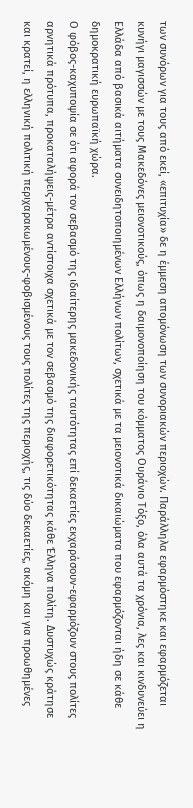των συνόρων για τους από εκεί, «επιτυχία» δε η έμμεση απομόνωση των συνοριακών περιοχών. Παράλληλα εφαρμόστηκε και εφαρμόζεται κυνήγι μαγισσών με τους Μακεδόνες μειονοτικούς, όπως η δαιμονοποίηση του κόμματος Ουράνιο Τόξο, όλα αυτά τα χρόνια, λες και κινδυνεύει η Ελλάδα από βασικά αιτήματα συνειδητοποιημένων Ελλήνων πολίτων, σχετικά με τα μειονοτικά δικαιώματα που εφαρμόζονται ήδη σε κάθε δημοκρατική ευρωπαϊκή χώρα.
Ο φόβος-καχυποψία σε ότι αφορά τον σεβασμό της ιδιαίτερης μακεδονικής ταυτότητας επί δεκαετίες εκχαράσουν-εφαρμόζουν στους πολίτες αρνητικά πρότυπα, προκαταλήψεις-μέτρα αντίστοιχα σχετικά με τον σεβασμό της διαφορετικότητας κάθε Έλληνα πολίτη. Δυστυχώς κράτησε και κρατεί, η ελληνική πολιτική περιχαρακωμένους-φοβισμένους τους πολίτες της περιοχής, τις δύο δεκαετίες, ακόμη και για προωθημένες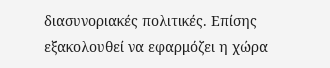διασυνοριακές πολιτικές. Επίσης εξακολουθεί να εφαρμόζει η χώρα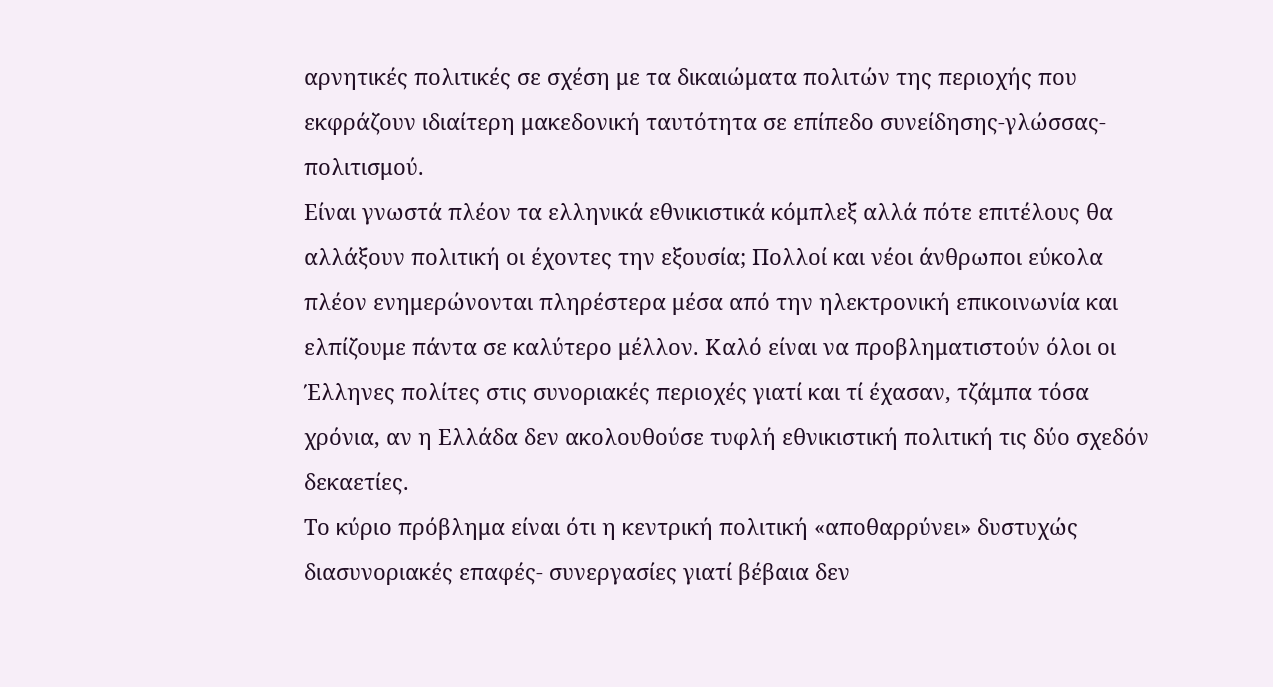αρνητικές πολιτικές σε σχέση με τα δικαιώματα πολιτών της περιοχής που εκφράζουν ιδιαίτερη μακεδονική ταυτότητα σε επίπεδο συνείδησης-γλώσσας-πολιτισμού.
Είναι γνωστά πλέον τα ελληνικά εθνικιστικά κόμπλεξ αλλά πότε επιτέλους θα αλλάξουν πολιτική οι έχοντες την εξουσία; Πολλοί και νέοι άνθρωποι εύκολα πλέον ενημερώνονται πληρέστερα μέσα από την ηλεκτρονική επικοινωνία και ελπίζουμε πάντα σε καλύτερο μέλλον. Καλό είναι να προβληματιστούν όλοι οι Έλληνες πολίτες στις συνοριακές περιοχές γιατί και τί έχασαν, τζάμπα τόσα χρόνια, αν η Ελλάδα δεν ακολουθούσε τυφλή εθνικιστική πολιτική τις δύο σχεδόν δεκαετίες.
Το κύριο πρόβλημα είναι ότι η κεντρική πολιτική «αποθαρρύνει» δυστυχώς διασυνοριακές επαφές- συνεργασίες γιατί βέβαια δεν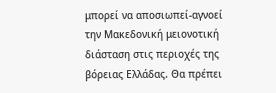μπορεί να αποσιωπεί-αγνοεί την Μακεδονική μειονοτική διάσταση στις περιοχές της βόρειας Ελλάδας. Θα πρέπει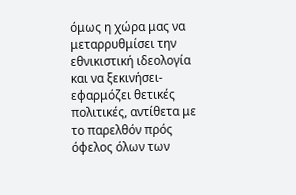όμως η χώρα μας να μεταρρυθμίσει την εθνικιστική ιδεολογία και να ξεκινήσει-εφαρμόζει θετικές πολιτικές, αντίθετα με το παρελθόν πρός όφελος όλων των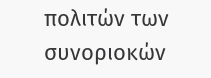πολιτών των συνοριοκών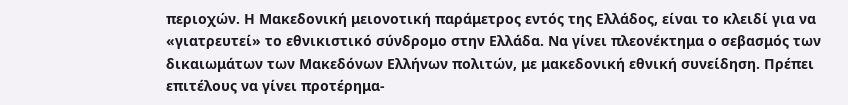περιοχών. Η Μακεδονική μειονοτική παράμετρος εντός της Ελλάδος, είναι το κλειδί για να «γιατρευτεί» το εθνικιστικό σύνδρομο στην Ελλάδα. Να γίνει πλεονέκτημα ο σεβασμός των δικαιωμάτων των Μακεδόνων Ελλήνων πολιτών, με μακεδονική εθνική συνείδηση. Πρέπει επιτέλους να γίνει προτέρημα-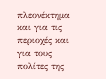πλεονέκτημα και για τις περιοχές και για τους πολίτες της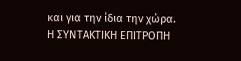και για την ίδια την χώρα.
Η ΣΥΝΤΑΚΤΙΚΗ ΕΠΙΤΡΟΠΗ